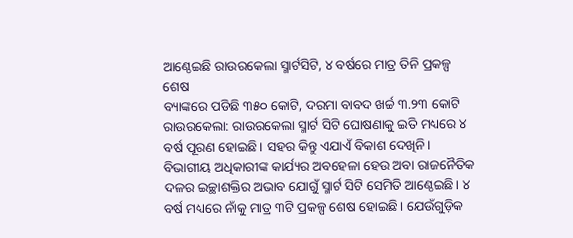ଆଣ୍ଠେଇଛି ରାଉରକେଲା ସ୍ମାର୍ଟସିଟି, ୪ ବର୍ଷରେ ମାତ୍ର ତିନି ପ୍ରକଳ୍ପ ଶେଷ
ବ୍ୟାଙ୍କରେ ପଡିଛି ୩୫୦ କୋଟି, ଦରମା ବାବଦ ଖର୍ଚ୍ଚ ୩.୨୩ କୋଟି
ରାଉରକେଲା: ରାଉରକେଲା ସ୍ମାର୍ଟ ସିଟି ଘୋଷଣାକୁ ଇତି ମଧ୍ୟରେ ୪ ବର୍ଷ ପୂରଣ ହୋଇଛି। ସହର କିନ୍ତୁ ଏଯାଏଁ ବିକାଶ ଦେଖିନି। ବିଭାଗୀୟ ଅଧିକାରୀଙ୍କ କାର୍ଯ୍ୟର ଅବହେଳା ହେଉ ଅବା ରାଜନୈତିକ ଦଳର ଇଚ୍ଛାଶକ୍ତିର ଅଭାବ ଯୋଗୁଁ ସ୍ମାର୍ଟ ସିଟି ସେମିତି ଆଣ୍ଠେଇଛି। ୪ ବର୍ଷ ମଧ୍ୟରେ ନାଁକୁ ମାତ୍ର ୩ଟି ପ୍ରକଳ୍ପ ଶେଷ ହୋଇଛି। ଯେଉଁଗୁଡ଼ିକ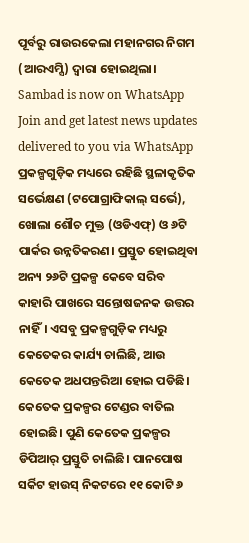ପୂର୍ବରୁ ରାଉରକେଲା ମହାନଗର ନିଗମ (ଆରଏମ୍ସି) ଦ୍ୱାରା ହୋଇଥିଲା।
Sambad is now on WhatsApp
Join and get latest news updates delivered to you via WhatsApp
ପ୍ରକଳ୍ପଗୁଡ଼ିକ ମଧ୍ୟରେ ରହିଛି ସ୍ଥଳାକୃତିକ ସର୍ଭେକ୍ଷଣ (ଟପୋଗ୍ରାଫିକାଲ୍ ସର୍ଭେ), ଖୋଲା ଶୌଚ ମୁକ୍ତ (ଓଡିଏଫ୍) ଓ ୬ଟି ପାର୍କର ଉନ୍ନତିକରଣ। ପ୍ରସ୍ତୁତ ହୋଇଥିବା ଅନ୍ୟ ୨୬ଟି ପ୍ରକଳ୍ପ କେବେ ସରିବ କାହାରି ପାଖରେ ସନ୍ତୋଷଜନକ ଉତ୍ତର ନାହିଁ। ଏସବୁ ପ୍ରକଳ୍ପଗୁଡ଼ିକ ମଧ୍ୟରୁ କେତେକର କାର୍ଯ୍ୟ ଚାଲିଛି, ଆଉ କେତେକ ଅଧପନ୍ତରିଆ ହୋଇ ପଡିଛି। କେତେକ ପ୍ରକଳ୍ପର ଟେଣ୍ଡର ବାତିଲ ହୋଇଛି। ପୁଣି କେତେକ ପ୍ରକଳ୍ପର ଡିପିଆର୍ ପ୍ରସ୍ତୁତି ଚାଲିଛି। ପାନପୋଷ ସର୍କିଟ ହାଉସ୍ ନିକଟରେ ୧୧ କୋଟି ୬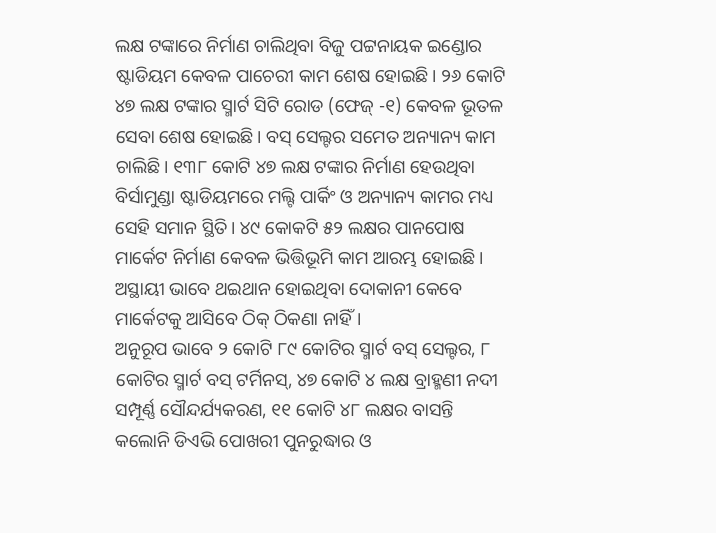ଲକ୍ଷ ଟଙ୍କାରେ ନିର୍ମାଣ ଚାଲିଥିବା ବିଜୁ ପଟ୍ଟନାୟକ ଇଣ୍ଡୋର ଷ୍ଟାଡିୟମ କେବଳ ପାଚେରୀ କାମ ଶେଷ ହୋଇଛି। ୨୬ କୋଟି ୪୭ ଲକ୍ଷ ଟଙ୍କାର ସ୍ମାର୍ଟ ସିଟି ରୋଡ (ଫେଜ୍ -୧) କେବଳ ଭୂତଳ ସେବା ଶେଷ ହୋଇଛି। ବସ୍ ସେଲ୍ଟର ସମେତ ଅନ୍ୟାନ୍ୟ କାମ ଚାଲିଛି। ୧୩୮ କୋଟି ୪୭ ଲକ୍ଷ ଟଙ୍କାର ନିର୍ମାଣ ହେଉଥିବା ବିର୍ସାମୁଣ୍ଡା ଷ୍ଟାଡିୟମରେ ମଲ୍ଟି ପାର୍କିଂ ଓ ଅନ୍ୟାନ୍ୟ କାମର ମଧ୍ୟ ସେହି ସମାନ ସ୍ଥିତି। ୪୯ କୋକଟି ୫୨ ଲକ୍ଷର ପାନପୋଷ ମାର୍କେଟ ନିର୍ମାଣ କେବଳ ଭିତ୍ତିଭୂମି କାମ ଆରମ୍ଭ ହୋଇଛି। ଅସ୍ଥାୟୀ ଭାବେ ଥଇଥାନ ହୋଇଥିବା ଦୋକାନୀ କେବେ ମାର୍କେଟକୁ ଆସିବେ ଠିକ୍ ଠିକଣା ନାହିଁ।
ଅନୁରୂପ ଭାବେ ୨ କୋଟି ୮୯ କୋଟିର ସ୍ମାର୍ଟ ବସ୍ ସେଲ୍ଟର, ୮ କୋଟିର ସ୍ମାର୍ଟ ବସ୍ ଟର୍ମିନସ୍, ୪୭ କୋଟି ୪ ଲକ୍ଷ ବ୍ରାହ୍ମଣୀ ନଦୀ ସମ୍ପୂର୍ଣ୍ଣ ସୌନ୍ଦର୍ଯ୍ୟକରଣ, ୧୧ କୋଟି ୪୮ ଲକ୍ଷର ବାସନ୍ତି କଲୋନି ଡିଏଭି ପୋଖରୀ ପୁନରୁଦ୍ଧାର ଓ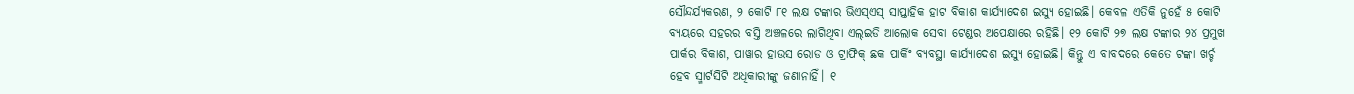ସୌନ୍ଦର୍ଯ୍ୟକରଣ, ୨ କୋଟି ୮୧ ଲକ୍ଷ ଟଙ୍କାର ଭିଏସ୍ଏସ୍ ସାପ୍ତାହିକ ହାଟ ବିକାଶ କାର୍ଯ୍ୟାଦେଶ ଇସ୍ୟୁ ହୋଇଛି। କେବଳ ଏତିକି ନୁହେଁ ୫ କୋଟି ବ୍ୟୟରେ ସହରର ବସ୍ତି ଅଞ୍ଚଳରେ ଲାଗିଥିବା ଏଲ୍ଇଡି ଆଲୋକ ସେବା ଟେଣ୍ଡର ଅପେକ୍ଷାରେ ରହିଛି। ୧୨ କୋଟି ୨୭ ଲକ୍ଷ ଟଙ୍କାର ୨୪ ପ୍ରମୁଖ ପାର୍କର ବିକାଶ, ପାୱାର ହାଉସ ରୋଡ ଓ ଟ୍ରାଫିକ୍ ଛକ ପାର୍କିଂ ବ୍ୟବସ୍ଥା କାର୍ଯ୍ୟାଦେଶ ଇସ୍ୟୁ ହୋଇଛି। କିନ୍ତୁ ଏ ବାବଦରେ କେତେ ଟଙ୍କା ଖର୍ଚ୍ଚ ହେବ ସ୍ମାର୍ଟସିଟି ଅଧିକାରୀଙ୍କୁ ଜଣାନାହିଁ। ୧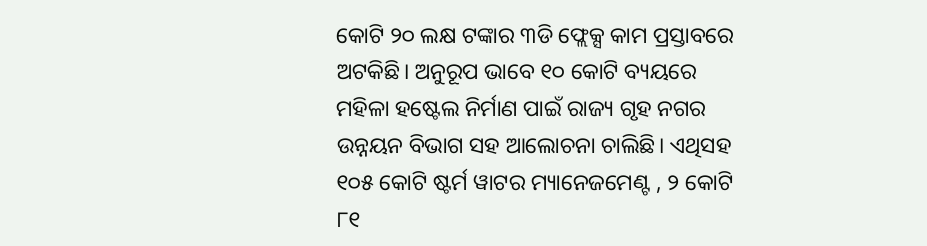କୋଟି ୨୦ ଲକ୍ଷ ଟଙ୍କାର ୩ଡି ଫ୍ଲେକ୍ସ କାମ ପ୍ରସ୍ତାବରେ ଅଟକିଛି। ଅନୁରୂପ ଭାବେ ୧୦ କୋଟି ବ୍ୟୟରେ ମହିଳା ହଷ୍ଟେଲ ନିର୍ମାଣ ପାଇଁ ରାଜ୍ୟ ଗୃହ ନଗର ଉନ୍ନୟନ ବିଭାଗ ସହ ଆଲୋଚନା ଚାଲିଛି। ଏଥିସହ ୧୦୫ କୋଟି ଷ୍ଟର୍ମ ୱାଟର ମ୍ୟାନେଜମେଣ୍ଟ , ୨ କୋଟି ୮୧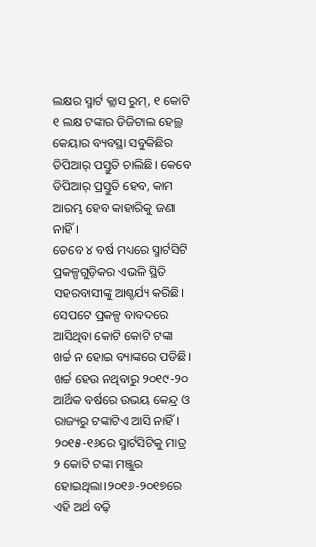ଲକ୍ଷର ସ୍ମାର୍ଟ କ୍ଲାସ ରୁମ୍, ୧ କୋଟି ୧ ଲକ୍ଷ ଟଙ୍କାର ଡିଜିଟାଲ ହେଲ୍ଥ କେୟାର ବ୍ୟବସ୍ଥା ସବୁକିଛିର ଡିପିଆର୍ ପସ୍ତୁତି ଚାଲିଛି। କେବେ ଡିପିଆର୍ ପ୍ରସ୍ତୁତି ହେବ, କାମ ଆରମ୍ଭ ହେବ କାହାରିକୁ ଜଣା ନାହିଁ।
ତେବେ ୪ ବର୍ଷ ମଧ୍ୟରେ ସ୍ମାର୍ଟସିଟି ପ୍ରକଳ୍ପଗୁଡ଼ିକର ଏଭଳି ସ୍ଥିତି ସହରବାସୀଙ୍କୁ ଆଶ୍ଚର୍ଯ୍ୟ କରିଛି। ସେପଟେ ପ୍ରକଳ୍ପ ବାବଦରେ ଆସିଥିବା କୋଟି କୋଟି ଟଙ୍କା ଖର୍ଚ୍ଚ ନ ହୋଇ ବ୍ୟାଙ୍କରେ ପଡିଛି। ଖର୍ଚ୍ଚ ହେଉ ନଥିବାରୁ ୨୦୧୯-୨୦ ଆର୍ଥିକ ବର୍ଷରେ ଉଭୟ କେନ୍ଦ୍ର ଓ ରାଜ୍ୟରୁ ଟଙ୍କାଟିଏ ଆସି ନାହିଁ। ୨୦୧୫-୧୬ରେ ସ୍ମାର୍ଟସିଟିକୁ ମାତ୍ର ୨ କୋଟି ଟଙ୍କା ମଞ୍ଜୁର ହୋଇଥିଲା।୨୦୧୬-୨୦୧୭ରେ ଏହି ଅର୍ଥ ବଢ଼ି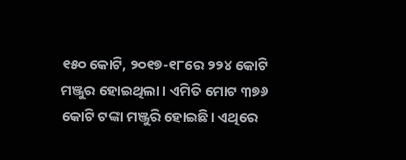୧୫୦ କୋଟି, ୨୦୧୭-୧୮ରେ ୨୨୪ କୋଟି ମଞ୍ଜୁର ହୋଇଥିଲା। ଏମିତି ମୋଟ ୩୭୬ କୋଟି ଟଙ୍କା ମଞ୍ଜୁରି ହୋଇଛି। ଏଥିରେ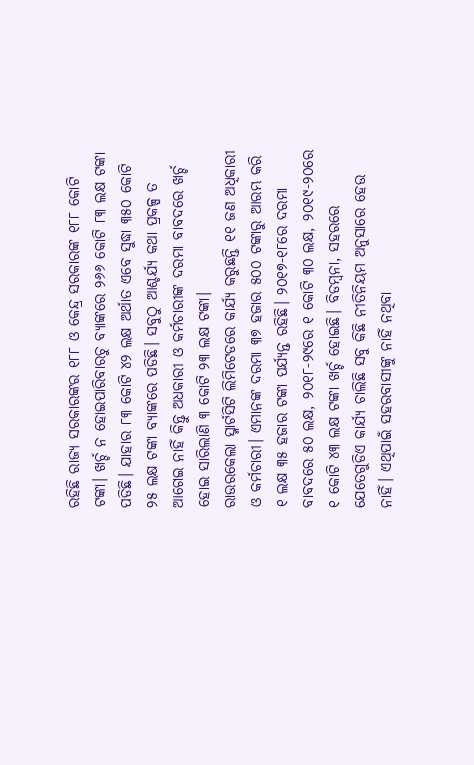ରହିଛି ରାଜ୍ୟ ସରକାରଙ୍କର ୧୮୮ ଓ କେନ୍ଦ୍ର ସରକାରଙ୍କ ୧୮୮ କୋଟି ଟଙ୍କା। ଖର୍ଚ୍ଚ ନ ହୋଇପାରିବାରଚୁ ବ୍ୟାଙ୍କରେ ୨୬୬ କୋଟି ୮୩ ଲକ୍ଷ ଟଙ୍କା ପଡିଛି। ଯାହାର ୮୩ କୋଟି ୪୨ ଲକ୍ଷ ଅର୍ଥାତ ଏବେ ସୁଦ୍ଧା ୩୫୦ କୋଟି ୨୫ ଲକ୍ଷ ଟଙ୍କା ବ୍ୟାଙ୍କରେ ପଡିଛି। ସବୁଠୁ ଆଶ୍ଚର୍ଯ୍ୟ କଥା ପ୍ରକଳ୍ପ ତ ଆଗେଇ ନାହିଁ କିନ୍ତୁ ଅଧକାରୀ ଓ କର୍ମଚାରୀଙ୍କ ଦରମା ବାବଦରେ ଖର୍ଚ୍ଚ ହୋଇ ସାରିଲାଣି ୩ କୋଟି ୨୩ ଲକ୍ଷ ଟଙ୍କା।
ରାଉରକେଲା ସ୍ମାର୍ଟସିଟି ଲିମିଟେଡରେ କାର୍ଯ୍ୟ କରୁଛନ୍ତି ୧୧ ଜଣ ଅଧିକାରୀ ଓ କର୍ମଚାରୀ। ଏମାନଙ୍କ ଦରମା ୩୭ ହଜାର ୫୦୦ ଟଙ୍କାରୁ ଆରମ୍ଭ କରି ୧ ଲକ୍ଷ ୩୫ ହଜାର ଟଙ୍କା ପର୍ଯ୍ୟନ୍ତ ରହିଛି। ୨୦୧୭-୧୮ରେ ଦରମା ବାବଦରେ ୫୦ ଲକ୍ଷ, ୨୦୧୮-୨୯ରେ ୧ କୋଟି ୩୦ ଲକ୍ଷ, ୨୦୧୯-୨୦ରେ ୧ କୋଟି ୪୩ ଲକ୍ଷ ଟଙ୍କା ଖର୍ଚ୍ଚ ହୋଇଛି। ବିଡମ୍ବନା, ସହରରେ ଯେତେଗୁଡିଏ କାର୍ଯ୍ୟ ଚାଲିଛି ସବୁ କିଛି ନୀତିନିୟମ ଅନୁସାରେ ହେଉ ନାହିଁ। ଏଥିପାଇଁ ସହରବାସୀଙ୍କୁ ନାହିଁ ନଥିବା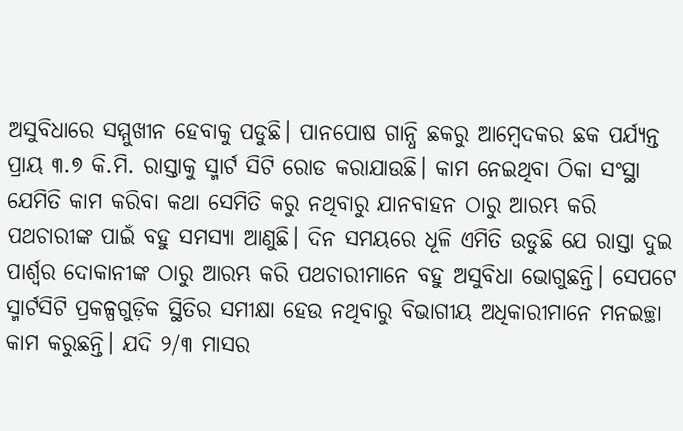ଅସୁବିଧାରେ ସମ୍ମୁଖୀନ ହେବାକୁ ପଡୁଛି। ପାନପୋଷ ଗାନ୍ଧି ଛକରୁ ଆମ୍ବେଦକର ଛକ ପର୍ଯ୍ୟନ୍ତ ପ୍ରାୟ ୩.୭ କି.ମି. ରାସ୍ତାକୁ ସ୍ମାର୍ଟ ସିଟି ରୋଡ କରାଯାଉଛି। କାମ ନେଇଥିବା ଠିକା ସଂସ୍ଥା ଯେମିତି କାମ କରିବା କଥା ସେମିତି କରୁ ନଥିବାରୁ ଯାନବାହନ ଠାରୁ ଆରମ୍ଭ କରି ପଥଚାରୀଙ୍କ ପାଇଁ ବହୁ ସମସ୍ୟା ଆଣୁଛି। ଦିନ ସମୟରେ ଧୂଳି ଏମିତି ଉଡୁଛି ଯେ ରାସ୍ତା ଦୁଇ ପାର୍ଶ୍ବର ଦୋକାନୀଙ୍କ ଠାରୁ ଆରମ୍ଭ କରି ପଥଚାରୀମାନେ ବହୁ ଅସୁବିଧା ଭୋଗୁଛନ୍ତି। ସେପଟେ ସ୍ମାର୍ଟସିଟି ପ୍ରକଳ୍ପଗୁଡ଼ିକ ସ୍ଥିତିର ସମୀକ୍ଷା ହେଉ ନଥିବାରୁ ବିଭାଗୀୟ ଅଧିକାରୀମାନେ ମନଇଚ୍ଛା କାମ କରୁଛନ୍ତି। ଯଦି ୨/୩ ମାସର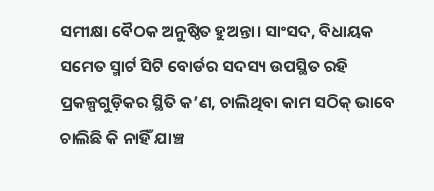ସମୀକ୍ଷା ବୈଠକ ଅନୁଷ୍ଠିତ ହୁଅନ୍ତା। ସାଂସଦ, ବିଧାୟକ ସମେତ ସ୍ମାର୍ଟ ସିଟି ବୋର୍ଡର ସଦସ୍ୟ ଉପସ୍ଥିତ ରହି ପ୍ରକଳ୍ପଗୁଡ଼ିକର ସ୍ଥିତି କ’ଣ, ଚାଲିଥିବା କାମ ସଠିକ୍ ଭାବେ ଚାଲିଛି କି ନାହିଁ ଯାଞ୍ଚ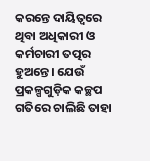କରନ୍ତେ ଦାୟିତ୍ବରେ ଥିବା ଅଧିକାରୀ ଓ କର୍ମଚାରୀ ତତ୍ପର ହୁଅନ୍ତେ। ଯେଉଁ ପ୍ରକଳ୍ପଗୁଡ଼ିକ କଚ୍ଛପ ଗତିରେ ଚାଲିଛି ତାହା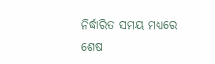ନିର୍ଦ୍ଧାରିତ ସମୟ ମଧ୍ୟରେ ଶେଷ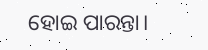ହୋଇ ପାରନ୍ତା।